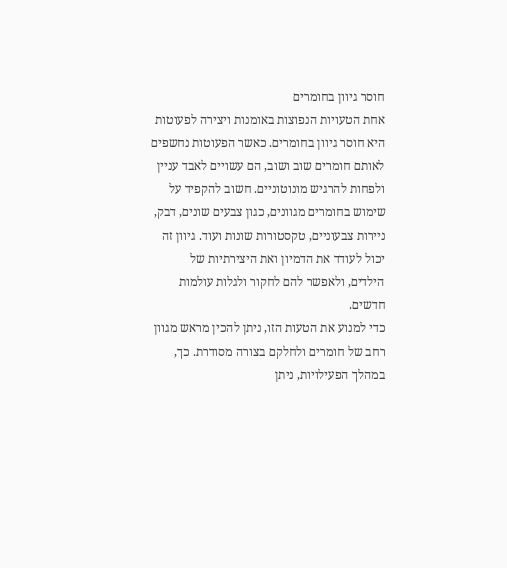חוסר גיוון בחומרים
אחת הטעויות הנפוצות באומנות ויצירה לפעוטות היא חוסר גיוון בחומרים. כאשר הפעוטות נחשפים לאותם חומרים שוב ושוב, הם עשויים לאבד עניין ולפחות להרגיש מונוטוניים. חשוב להקפיד על שימוש בחומרים מגוונים, כגון צבעים שונים, דבק, ניירות צבעוניים, טקסטורות שונות ועוד. גיוון זה יכול לעודד את הדמיון ואת היצירתיות של הילדים, ולאפשר להם לחקור ולגלות עולמות חדשים.
כדי למנוע את הטעות הזו, ניתן להכין מראש מגוון רחב של חומרים ולחלקם בצורה מסודרת. כך, במהלך הפעילויות, ניתן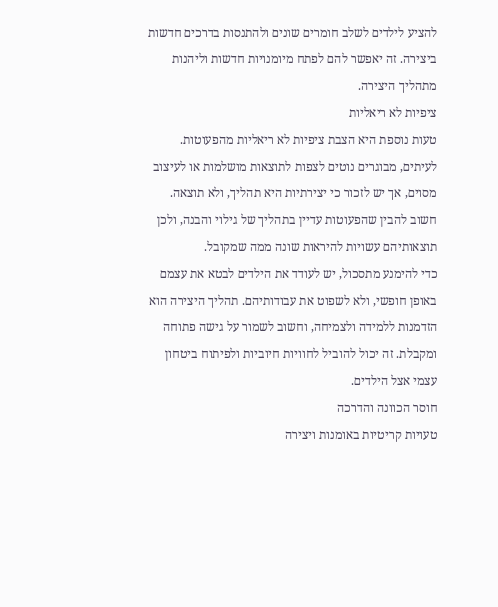להציע לילדים לשלב חומרים שונים ולהתנסות בדרכים חדשות ביצירה. זה יאפשר להם לפתח מיומנויות חדשות וליהנות מתהליך היצירה.
ציפיות לא ריאליות
טעות נוספת היא הצבת ציפיות לא ריאליות מהפעוטות. לעיתים, מבוגרים נוטים לצפות לתוצאות מושלמות או לעיצוב מסוים, אך יש לזכור כי יצירתיות היא תהליך, ולא תוצאה. חשוב להבין שהפעוטות עדיין בתהליך של גילוי והבנה, ולכן תוצאותיהם עשויות להיראות שונה ממה שמקובל.
כדי להימנע מתסכול, יש לעודד את הילדים לבטא את עצמם באופן חופשי, ולא לשפוט את עבודותיהם. תהליך היצירה הוא הזדמנות ללמידה ולצמיחה, וחשוב לשמור על גישה פתוחה ומקבלת. זה יכול להוביל לחוויות חיוביות ולפיתוח ביטחון עצמי אצל הילדים.
חוסר הכוונה והדרכה
טעויות קריטיות באומנות ויצירה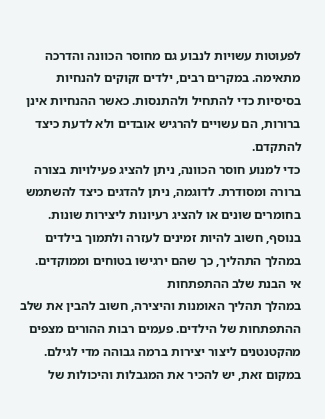לפעוטות עשויות לנבוע גם מחוסר הכוונה והדרכה מתאימה. במקרים רבים, ילדים זקוקים להנחיות בסיסיות כדי להתחיל ולהתנסות. כאשר ההנחיות אינן ברורות, הם עשויים להרגיש אובדים ולא לדעת כיצד להתקדם.
כדי למנוע חוסר הכוונה, ניתן להציג פעילויות בצורה ברורה ומסודרת. לדוגמה, ניתן להדגים כיצד להשתמש בחומרים שונים או להציג רעיונות ליצירות שונות. בנוסף, חשוב להיות זמינים לעזרה ולתמוך בילדים במהלך התהליך, כך שהם ירגישו בטוחים וממוקדים.
אי הבנת שלב ההתפתחות
במהלך תהליך האומנות והיצירה, חשוב להבין את שלב ההתפתחות של הילדים. פעמים רבות ההורים מצפים מהקטנטנים ליצור יצירות ברמה גבוהה מדי לגילם. במקום זאת, יש להכיר את המגבלות והיכולות של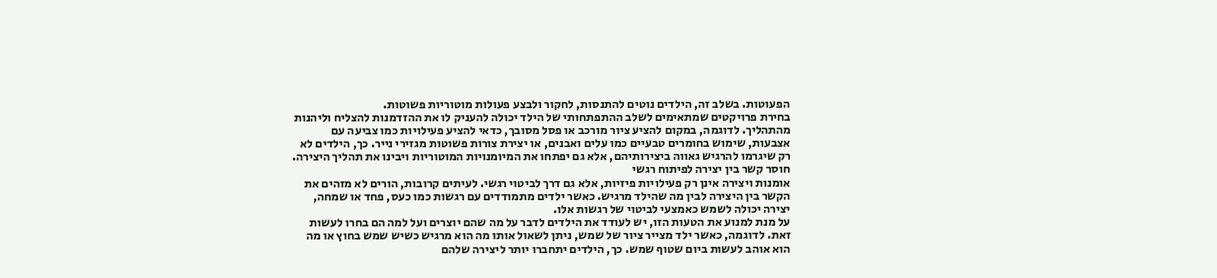הפעוטות. בשלב זה, הילדים נוטים להתנסות, לחקור ולבצע פעולות מוטוריות פשוטות.
בחירת פרויקטים שמתאימים לשלב ההתפתחותי של הילד יכולה להעניק לו את ההזדמנות להצליח וליהנות מהתהליך. לדוגמה, במקום להציע ציור מורכב או פסל מסובך, כדאי להציע פעילויות כמו צביעה עם אצבעות, שימוש בחומרים טבעיים כמו עלים ואבנים, או יצירת צורות פשוטות מגזירי נייר. כך, הילדים לא רק שיגרמו להרגיש גאווה ביצירותיהם, אלא גם יפתחו את המיומנויות המוטוריות ויבינו את תהליך היצירה.
חוסר קשר בין יצירה לפיתוח רגשי
אומנות ויצירה אינן רק פעילויות פיזיות, אלא גם דרך לביטוי רגשי. לעיתים קרובות, הורים לא מזהים את הקשר בין היצירה לבין מה שהילד מרגיש. כאשר ילדים מתמודדים עם רגשות כמו כעס, פחד או שמחה, יצירה יכולה לשמש כאמצעי לביטוי של רגשות אלו.
על מנת למנוע את הטעות הזו, יש לעודד את הילדים לדבר על מה שהם יוצרים ועל למה הם בחרו לעשות זאת. לדוגמה, כאשר ילד מצייר ציור של שמש, ניתן לשאול אותו מה הוא מרגיש כשיש שמש בחוץ או מה הוא אוהב לעשות ביום שטוף שמש. כך, הילדים יתחברו יותר ליצירה שלהם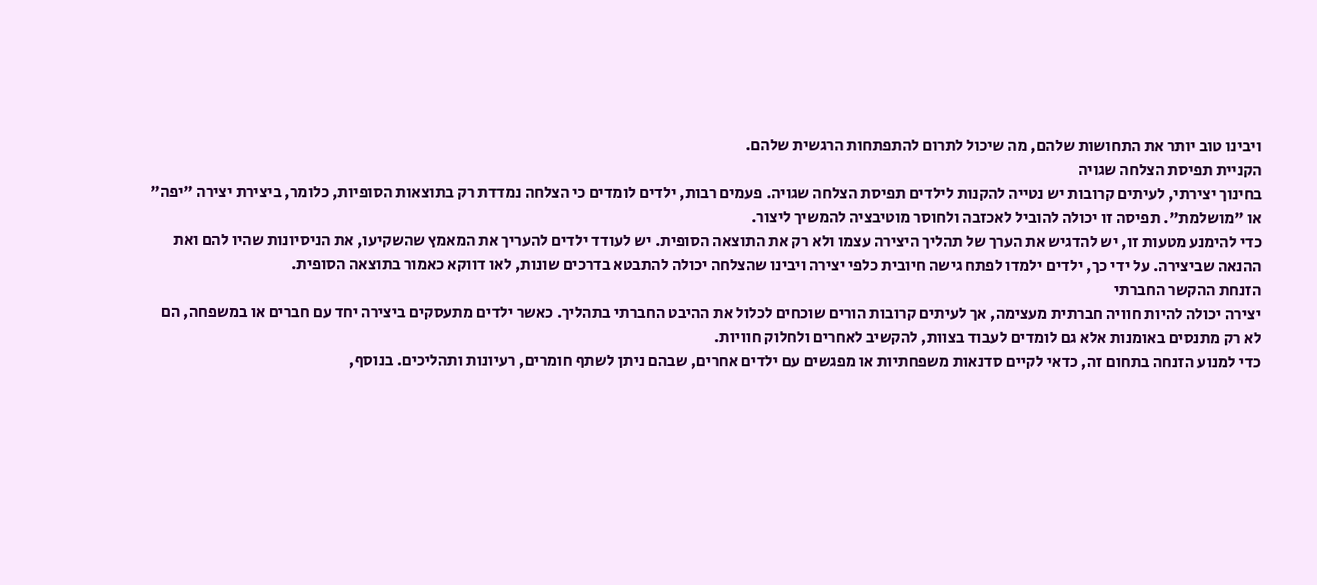ויבינו טוב יותר את התחושות שלהם, מה שיכול לתרום להתפתחות הרגשית שלהם.
הקניית תפיסת הצלחה שגויה
בחינוך יצירתי, לעיתים קרובות יש נטייה להקנות לילדים תפיסת הצלחה שגויה. פעמים רבות, ילדים לומדים כי הצלחה נמדדת רק בתוצאות הסופיות, כלומר, ביצירת יצירה "יפה" או "מושלמת". תפיסה זו יכולה להוביל לאכזבה ולחוסר מוטיבציה להמשיך ליצור.
כדי להימנע מטעות זו, יש להדגיש את הערך של תהליך היצירה עצמו ולא רק את התוצאה הסופית. יש לעודד ילדים להעריך את המאמץ שהשקיעו, את הניסיונות שהיו להם ואת ההנאה שביצירה. על ידי כך, ילדים ילמדו לפתח גישה חיובית כלפי יצירה ויבינו שהצלחה יכולה להתבטא בדרכים שונות, לאו דווקא כאמור בתוצאה הסופית.
הזנחת ההקשר החברתי
יצירה יכולה להיות חוויה חברתית מעצימה, אך לעיתים קרובות הורים שוכחים לכלול את ההיבט החברתי בתהליך. כאשר ילדים מתעסקים ביצירה יחד עם חברים או במשפחה, הם לא רק מתנסים באומנות אלא גם לומדים לעבוד בצוות, להקשיב לאחרים ולחלוק חוויות.
כדי למנוע הזנחה בתחום זה, כדאי לקיים סדנאות משפחתיות או מפגשים עם ילדים אחרים, שבהם ניתן לשתף חומרים, רעיונות ותהליכים. בנוסף,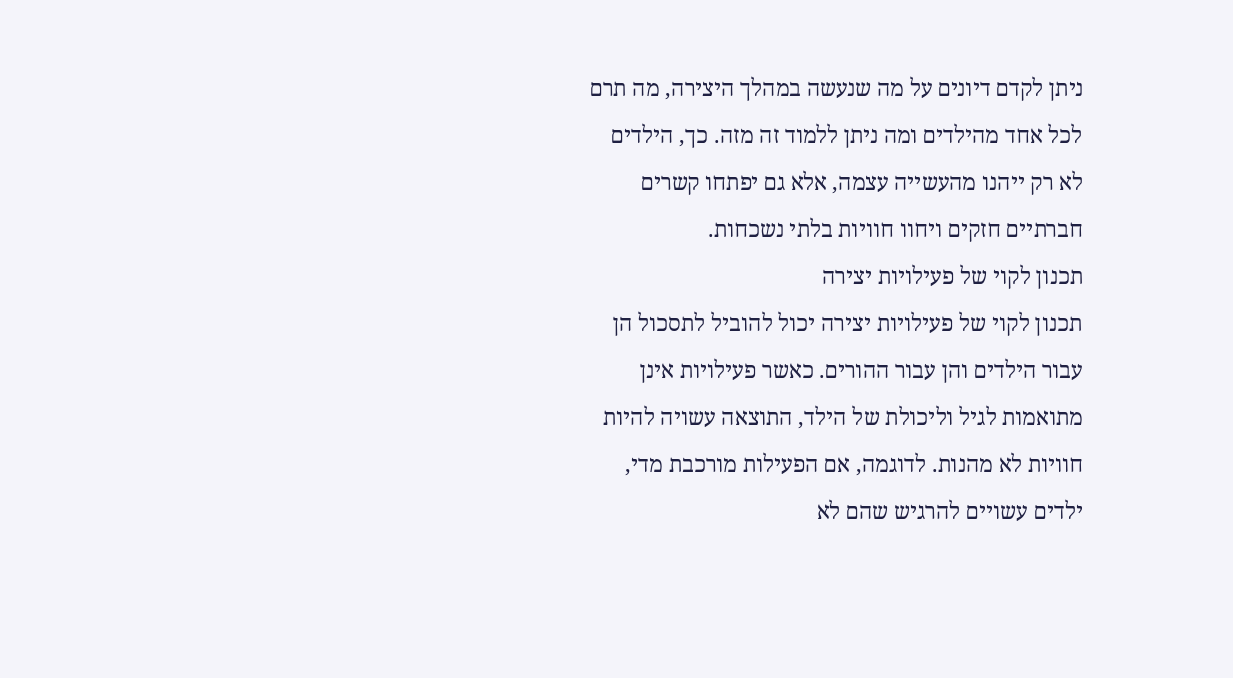ניתן לקדם דיונים על מה שנעשה במהלך היצירה, מה תרם לכל אחד מהילדים ומה ניתן ללמוד זה מזה. כך, הילדים לא רק ייהנו מהעשייה עצמה, אלא גם יפתחו קשרים חברתיים חזקים ויחוו חוויות בלתי נשכחות.
תכנון לקוי של פעילויות יצירה
תכנון לקוי של פעילויות יצירה יכול להוביל לתסכול הן עבור הילדים והן עבור ההורים. כאשר פעילויות אינן מתואמות לגיל וליכולת של הילד, התוצאה עשויה להיות חוויות לא מהנות. לדוגמה, אם הפעילות מורכבת מדי, ילדים עשויים להרגיש שהם לא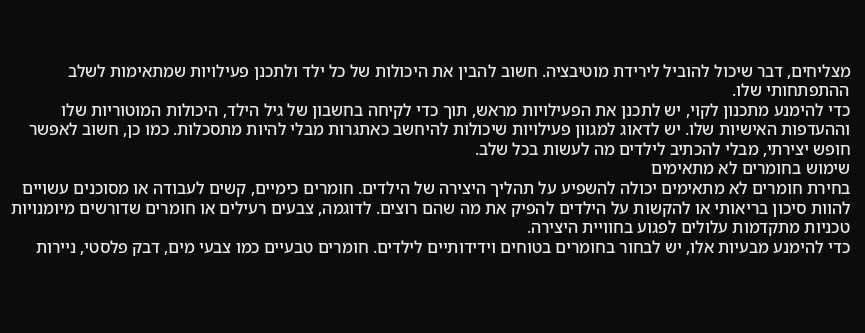מצליחים, דבר שיכול להוביל לירידת מוטיבציה. חשוב להבין את היכולות של כל ילד ולתכנן פעילויות שמתאימות לשלב ההתפתחותי שלו.
כדי להימנע מתכנון לקוי, יש לתכנן את הפעילויות מראש, תוך כדי לקיחה בחשבון של גיל הילד, היכולות המוטוריות שלו וההעדפות האישיות שלו. יש לדאוג למגוון פעילויות שיכולות להיחשב כאתגרות מבלי להיות מתסכלות. כמו כן, חשוב לאפשר חופש יצירתי, מבלי להכתיב לילדים מה לעשות בכל שלב.
שימוש בחומרים לא מתאימים
בחירת חומרים לא מתאימים יכולה להשפיע על תהליך היצירה של הילדים. חומרים כימיים, קשים לעבודה או מסוכנים עשויים להוות סיכון בריאותי או להקשות על הילדים להפיק את מה שהם רוצים. לדוגמה, צבעים רעילים או חומרים שדורשים מיומנויות טכניות מתקדמות עלולים לפגוע בחוויית היצירה.
כדי להימנע מבעיות אלו, יש לבחור בחומרים בטוחים וידידותיים לילדים. חומרים טבעיים כמו צבעי מים, דבק פלסטי, ניירות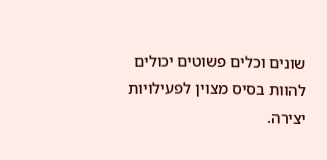שונים וכלים פשוטים יכולים להוות בסיס מצוין לפעילויות יצירה.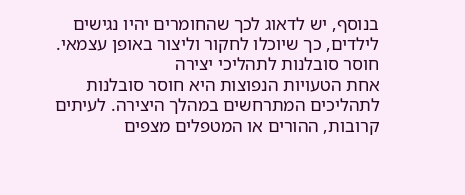בנוסף, יש לדאוג לכך שהחומרים יהיו נגישים לילדים, כך שיוכלו לחקור וליצור באופן עצמאי.
חוסר סובלנות לתהליכי יצירה
אחת הטעויות הנפוצות היא חוסר סובלנות לתהליכים המתרחשים במהלך היצירה. לעיתים קרובות, ההורים או המטפלים מצפים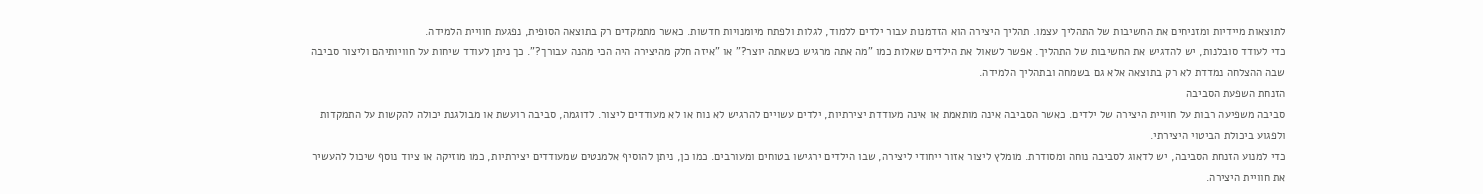לתוצאות מיידיות ומזניחים את החשיבות של התהליך עצמו. תהליך היצירה הוא הזדמנות עבור ילדים ללמוד, לגלות ולפתח מיומנויות חדשות. כאשר מתמקדים רק בתוצאה הסופית, נפגעת חוויית הלמידה.
כדי לעודד סובלנות, יש להדגיש את החשיבות של התהליך. אפשר לשאול את הילדים שאלות כמו "מה אתה מרגיש כשאתה יוצר?" או "איזה חלק מהיצירה היה הכי מהנה עבורך?". כך ניתן לעודד שיחות על חוויותיהם וליצור סביבה שבה ההצלחה נמדדת לא רק בתוצאה אלא גם בשמחה ובתהליך הלמידה.
הזנחת השפעת הסביבה
סביבה משפיעה רבות על חוויית היצירה של ילדים. כאשר הסביבה אינה מותאמת או אינה מעודדת יצירתיות, ילדים עשויים להרגיש לא נוח או לא מעודדים ליצור. לדוגמה, סביבה רועשת או מבולגנת יכולה להקשות על התמקדות ולפגוע ביכולת הביטוי היצירתי.
כדי למנוע הזנחת הסביבה, יש לדאוג לסביבה נוחה ומסודרת. מומלץ ליצור אזור ייחודי ליצירה, שבו הילדים ירגישו בטוחים ומעורבים. כמו כן, ניתן להוסיף אלמנטים שמעודדים יצירתיות, כמו מוזיקה או ציוד נוסף שיכול להעשיר את חוויית היצירה.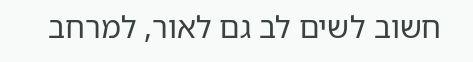חשוב לשים לב גם לאור, למרחב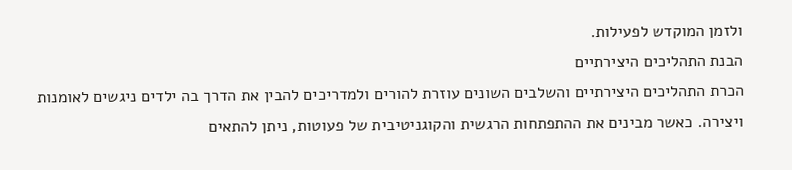ולזמן המוקדש לפעילות.
הבנת התהליכים היצירתיים
הכרת התהליכים היצירתיים והשלבים השונים עוזרת להורים ולמדריכים להבין את הדרך בה ילדים ניגשים לאומנות ויצירה. כאשר מבינים את ההתפתחות הרגשית והקוגניטיבית של פעוטות, ניתן להתאים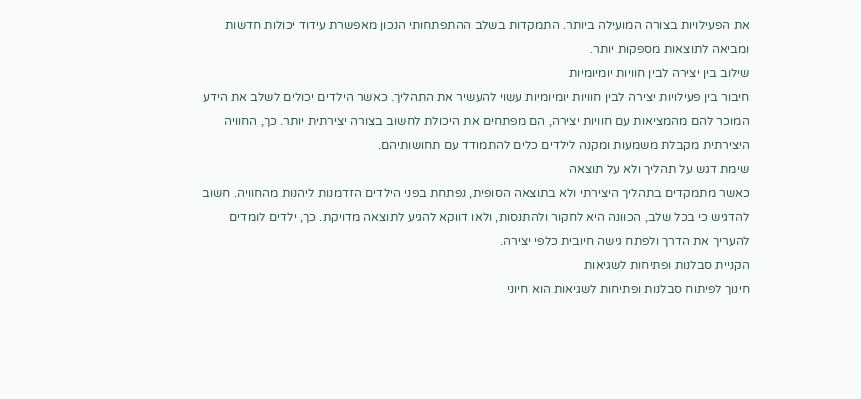את הפעילויות בצורה המועילה ביותר. התמקדות בשלב ההתפתחותי הנכון מאפשרת עידוד יכולות חדשות ומביאה לתוצאות מספקות יותר.
שילוב בין יצירה לבין חוויות יומיומיות
חיבור בין פעילויות יצירה לבין חוויות יומיומיות עשוי להעשיר את התהליך. כאשר הילדים יכולים לשלב את הידע המוכר להם מהמציאות עם חוויות יצירה, הם מפתחים את היכולת לחשוב בצורה יצירתית יותר. כך, החוויה היצירתית מקבלת משמעות ומקנה לילדים כלים להתמודד עם תחושותיהם.
שימת דגש על תהליך ולא על תוצאה
כאשר מתמקדים בתהליך היצירתי ולא בתוצאה הסופית, נפתחת בפני הילדים הזדמנות ליהנות מהחוויה. חשוב להדגיש כי בכל שלב, הכוונה היא לחקור ולהתנסות, ולאו דווקא להגיע לתוצאה מדויקת. כך, ילדים לומדים להעריך את הדרך ולפתח גישה חיובית כלפי יצירה.
הקניית סבלנות ופתיחות לשגיאות
חינוך לפיתוח סבלנות ופתיחות לשגיאות הוא חיוני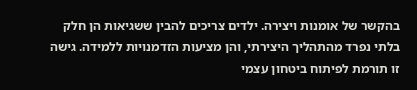בהקשר של אומנות ויצירה. ילדים צריכים להבין ששגיאות הן חלק בלתי נפרד מהתהליך היצירתי, והן מציעות הזדמנויות ללמידה. גישה זו תורמת לפיתוח ביטחון עצמי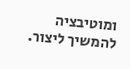ומוטיבציה להמשיך ליצור.